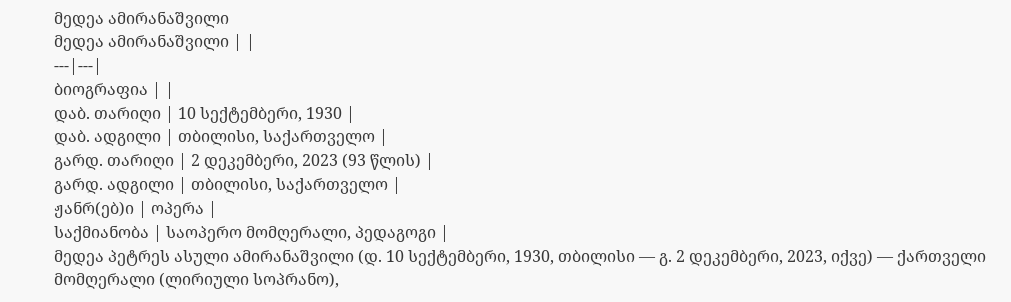მედეა ამირანაშვილი
მედეა ამირანაშვილი | |
---|---|
ბიოგრაფია | |
დაბ. თარიღი | 10 სექტემბერი, 1930 |
დაბ. ადგილი | თბილისი, საქართველო |
გარდ. თარიღი | 2 დეკემბერი, 2023 (93 წლის) |
გარდ. ადგილი | თბილისი, საქართველო |
ჟანრ(ებ)ი | ოპერა |
საქმიანობა | საოპერო მომღერალი, პედაგოგი |
მედეა პეტრეს ასული ამირანაშვილი (დ. 10 სექტემბერი, 1930, თბილისი — გ. 2 დეკემბერი, 2023, იქვე) — ქართველი მომღერალი (ლირიული სოპრანო),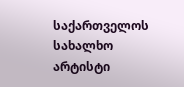საქართველოს სახალხო არტისტი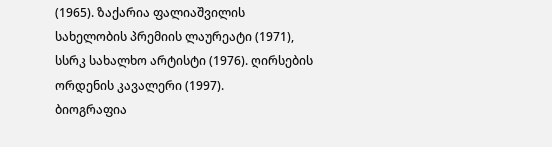(1965). ზაქარია ფალიაშვილის სახელობის პრემიის ლაურეატი (1971), სსრკ სახალხო არტისტი (1976). ღირსების ორდენის კავალერი (1997).
ბიოგრაფია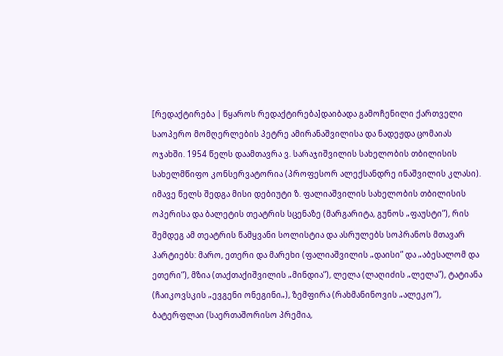[რედაქტირება | წყაროს რედაქტირება]დაიბადა გამოჩენილი ქართველი საოპერო მომღერლების პეტრე ამირანაშვილისა და ნადეჟდა ცომაიას ოჯახში. 1954 წელს დაამთავრა ვ. სარაჯიშვილის სახელობის თბილისის სახელმწიფო კონსერვატორია (პროფესორ ალექსანდრე ინაშვილის კლასი). იმავე წელს შედგა მისი დებიუტი ზ. ფალიაშვილის სახელობის თბილისის ოპერისა და ბალეტის თეატრის სცენაზე (მარგარიტა, გუნოს „ფაუსტი“), რის შემდეგ ამ თეატრის წამყვანი სოლისტია და ასრულებს სოპრანოს მთავარ პარტიებს: მარო, ეთერი და მარეხი (ფალიაშვილის „დაისი“ და „აბესალომ და ეთერი“), მზია (თაქთაქიშვილის „მინდია“), ლელა (ლაღიძის „ლელა“), ტატიანა (ჩაიკოვსკის „ევგენი ონეგინი„), ზემფირა (რახმანინოვის „ალეკო“), ბატერფლაი (საერთაშორისო პრემია,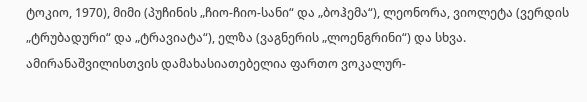ტოკიო, 1970), მიმი (პუჩინის „ჩიო-ჩიო-სანი“ და „ბოჰემა“), ლეონორა, ვიოლეტა (ვერდის „ტრუბადური“ და „ტრავიატა“), ელზა (ვაგნერის „ლოენგრინი“) და სხვა. ამირანაშვილისთვის დამახასიათებელია ფართო ვოკალურ-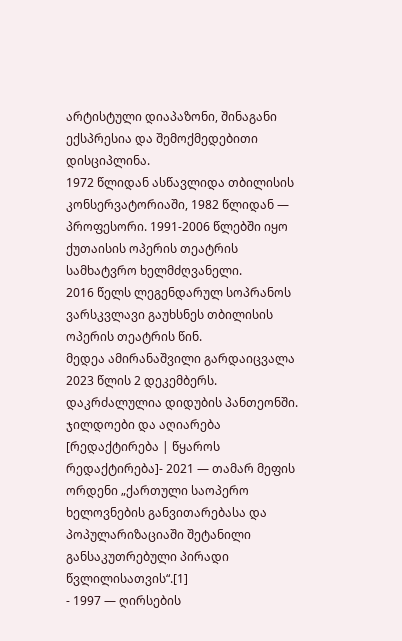არტისტული დიაპაზონი, შინაგანი ექსპრესია და შემოქმედებითი დისციპლინა.
1972 წლიდან ასწავლიდა თბილისის კონსერვატორიაში, 1982 წლიდან — პროფესორი. 1991-2006 წლებში იყო ქუთაისის ოპერის თეატრის სამხატვრო ხელმძღვანელი.
2016 წელს ლეგენდარულ სოპრანოს ვარსკვლავი გაუხსნეს თბილისის ოპერის თეატრის წინ.
მედეა ამირანაშვილი გარდაიცვალა 2023 წლის 2 დეკემბერს. დაკრძალულია დიდუბის პანთეონში.
ჯილდოები და აღიარება
[რედაქტირება | წყაროს რედაქტირება]- 2021 — თამარ მეფის ორდენი „ქართული საოპერო ხელოვნების განვითარებასა და პოპულარიზაციაში შეტანილი განსაკუთრებული პირადი წვლილისათვის“.[1]
- 1997 — ღირსების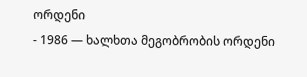ორდენი
- 1986 — ხალხთა მეგობრობის ორდენი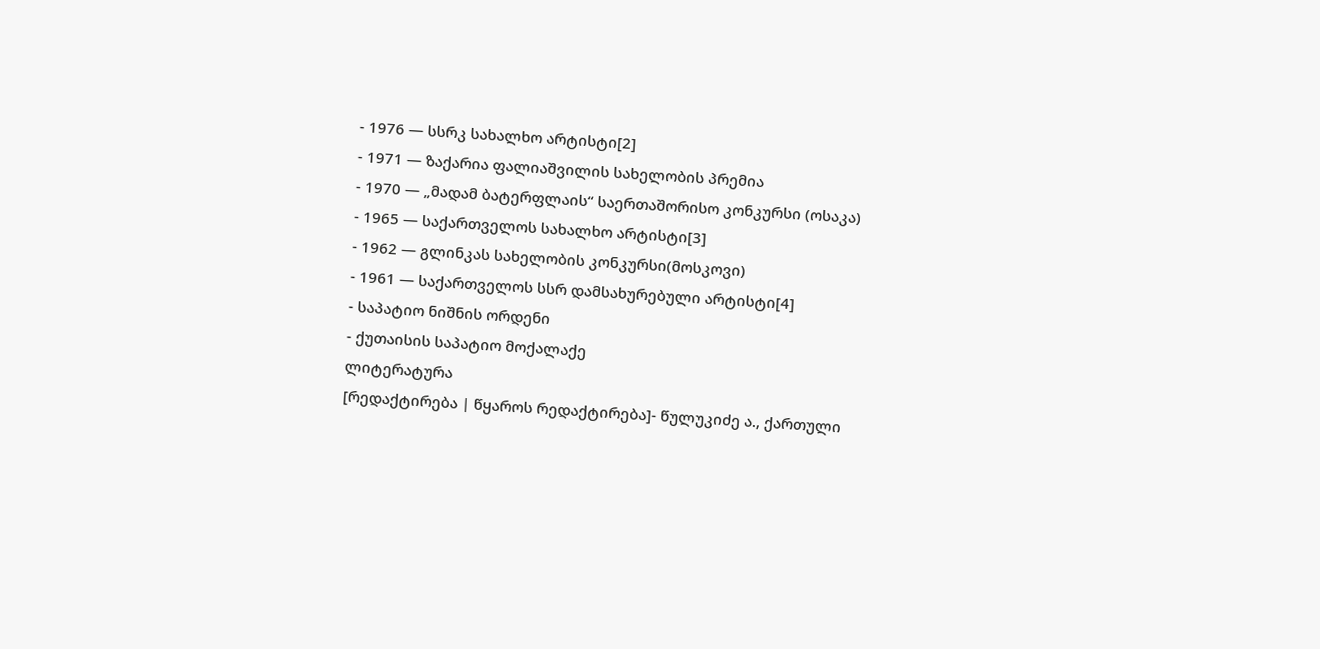- 1976 — სსრკ სახალხო არტისტი[2]
- 1971 — ზაქარია ფალიაშვილის სახელობის პრემია
- 1970 — „მადამ ბატერფლაის“ საერთაშორისო კონკურსი (ოსაკა)
- 1965 — საქართველოს სახალხო არტისტი[3]
- 1962 — გლინკას სახელობის კონკურსი(მოსკოვი)
- 1961 — საქართველოს სსრ დამსახურებული არტისტი[4]
- საპატიო ნიშნის ორდენი
- ქუთაისის საპატიო მოქალაქე
ლიტერატურა
[რედაქტირება | წყაროს რედაქტირება]- წულუკიძე ა., ქართული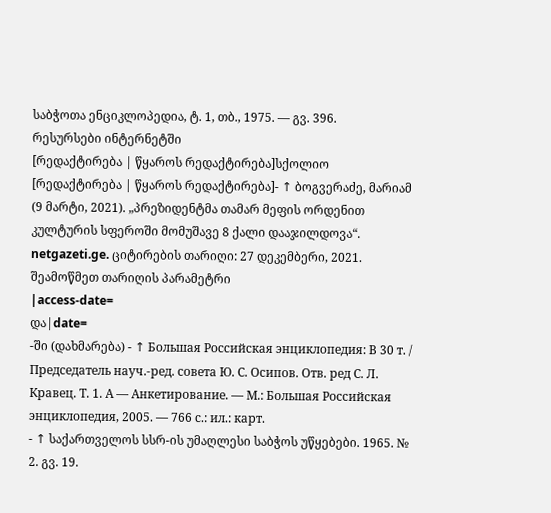საბჭოთა ენციკლოპედია, ტ. 1, თბ., 1975. — გვ. 396.
რესურსები ინტერნეტში
[რედაქტირება | წყაროს რედაქტირება]სქოლიო
[რედაქტირება | წყაროს რედაქტირება]- ↑ ბოგვერაძე, მარიამ (9 მარტი, 2021). „პრეზიდენტმა თამარ მეფის ორდენით კულტურის სფეროში მომუშავე 8 ქალი დააჯილდოვა“. netgazeti.ge. ციტირების თარიღი: 27 დეკემბერი, 2021. შეამოწმეთ თარიღის პარამეტრი
|access-date=
და|date=
-ში (დახმარება) - ↑ Большая Российская энциклопедия: В 30 т. / Председатель науч.-ред. совета Ю. С. Осипов. Отв. ред С. Л. Кравец. Т. 1. А — Анкетирование. — М.: Большая Российская энциклопедия, 2005. — 766 с.: ил.: карт.
- ↑ საქართველოს სსრ-ის უმაღლესი საბჭოს უწყებები. 1965. № 2. გვ. 19.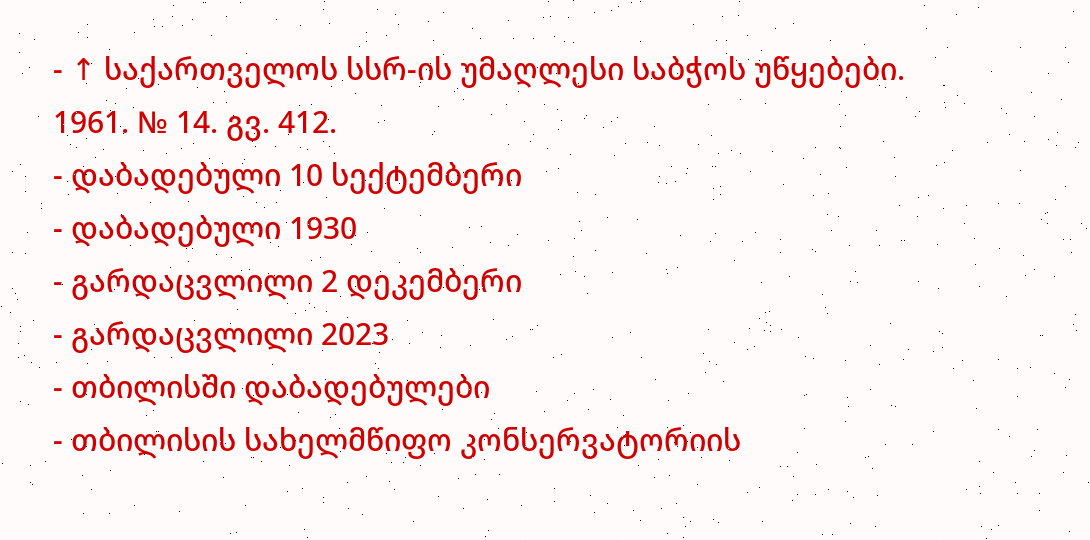- ↑ საქართველოს სსრ-ის უმაღლესი საბჭოს უწყებები. 1961. № 14. გვ. 412.
- დაბადებული 10 სექტემბერი
- დაბადებული 1930
- გარდაცვლილი 2 დეკემბერი
- გარდაცვლილი 2023
- თბილისში დაბადებულები
- თბილისის სახელმწიფო კონსერვატორიის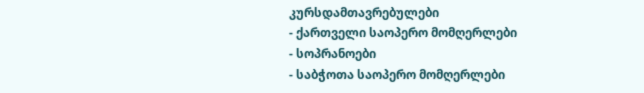კურსდამთავრებულები
- ქართველი საოპერო მომღერლები
- სოპრანოები
- საბჭოთა საოპერო მომღერლები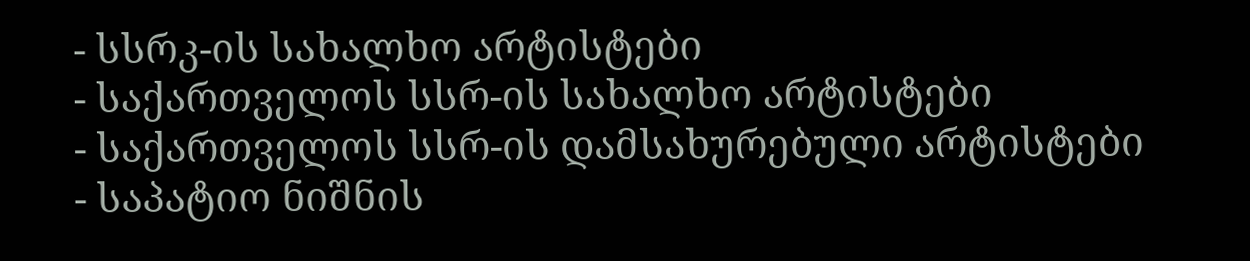- სსრკ-ის სახალხო არტისტები
- საქართველოს სსრ-ის სახალხო არტისტები
- საქართველოს სსრ-ის დამსახურებული არტისტები
- საპატიო ნიშნის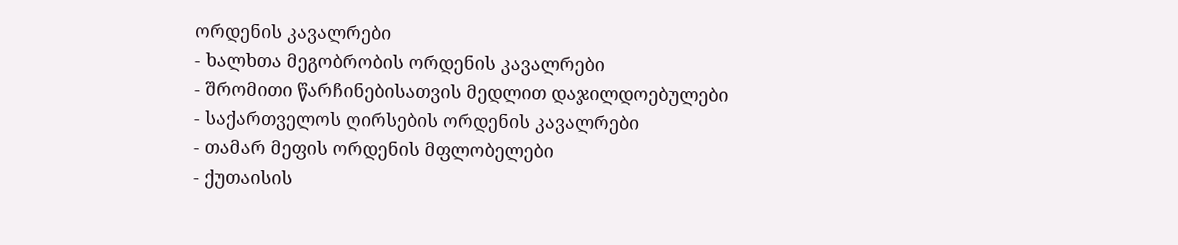ორდენის კავალრები
- ხალხთა მეგობრობის ორდენის კავალრები
- შრომითი წარჩინებისათვის მედლით დაჯილდოებულები
- საქართველოს ღირსების ორდენის კავალრები
- თამარ მეფის ორდენის მფლობელები
- ქუთაისის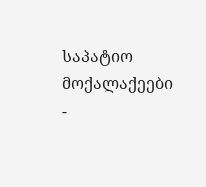საპატიო მოქალაქეები
-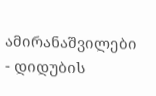ამირანაშვილები
- დიდუბის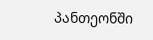პანთეონში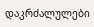დაკრძალულები